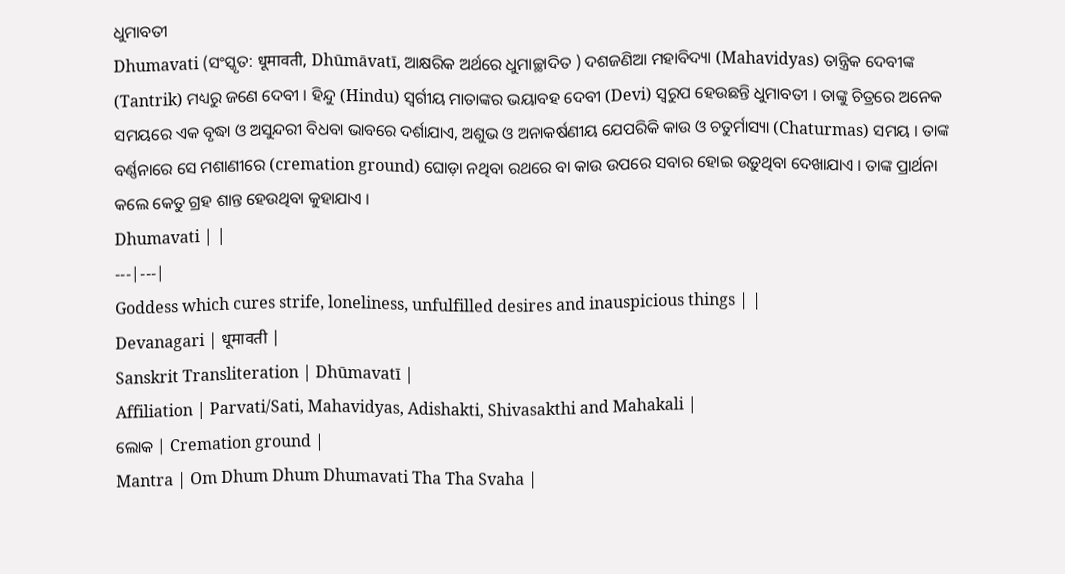ଧୁମାବତୀ
Dhumavati (ସଂସ୍କୃତ: धूमावती, Dhūmāvatī, ଆକ୍ଷରିକ ଅର୍ଥରେ ଧୁମାଚ୍ଛାଦିତ ) ଦଶଜଣିଆ ମହାବିଦ୍ୟା (Mahavidyas) ତାନ୍ତ୍ରିକ ଦେବୀଙ୍କ (Tantrik) ମଧ୍ୟରୁ ଜଣେ ଦେବୀ । ହିନ୍ଦୁ (Hindu) ସ୍ୱର୍ଗୀୟ ମାତାଙ୍କର ଭୟାବହ ଦେବୀ (Devi) ସ୍ୱରୁପ ହେଉଛନ୍ତି ଧୁମାବତୀ । ତାଙ୍କୁ ଚିତ୍ରରେ ଅନେକ ସମୟରେ ଏକ ବୃଦ୍ଧା ଓ ଅସୁନ୍ଦରୀ ବିଧବା ଭାବରେ ଦର୍ଶାଯାଏ, ଅଶୁଭ ଓ ଅନାକର୍ଷଣୀୟ ଯେପରିକି କାଉ ଓ ଚତୁର୍ମାସ୍ୟା (Chaturmas) ସମୟ । ତାଙ୍କ ବର୍ଣ୍ଣନାରେ ସେ ମଶାଣୀରେ (cremation ground) ଘୋଡ଼ା ନଥିବା ରଥରେ ବା କାଉ ଉପରେ ସବାର ହୋଇ ଉଡ଼ୁଥିବା ଦେଖାଯାଏ । ତାଙ୍କ ପ୍ରାର୍ଥନା କଲେ କେତୁ ଗ୍ରହ ଶାନ୍ତ ହେଉଥିବା କୁହାଯାଏ ।
Dhumavati | |
---|---|
Goddess which cures strife, loneliness, unfulfilled desires and inauspicious things | |
Devanagari | धूमावती |
Sanskrit Transliteration | Dhūmavatī |
Affiliation | Parvati/Sati, Mahavidyas, Adishakti, Shivasakthi and Mahakali |
ଲୋକ | Cremation ground |
Mantra | Om Dhum Dhum Dhumavati Tha Tha Svaha |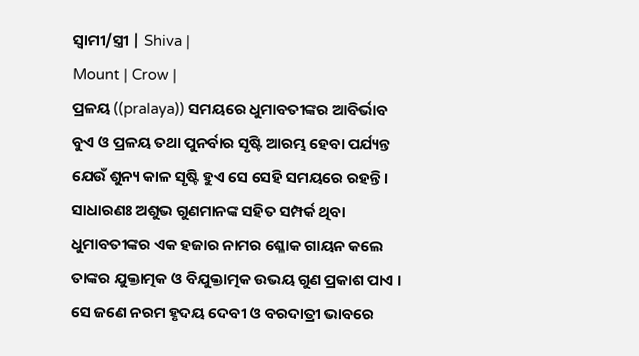ସ୍ୱାମୀ/ସ୍ତ୍ରୀ | Shiva |
Mount | Crow |
ପ୍ରଳୟ ((pralaya)) ସମୟରେ ଧୁମାବତୀଙ୍କର ଆବିର୍ଭାବ ବୁଏ ଓ ପ୍ରଳୟ ତଥା ପୁନର୍ବାର ସୃଷ୍ଟି ଆରମ୍ଭ ହେବା ପର୍ଯ୍ୟନ୍ତ ଯେଉଁ ଶୁନ୍ୟ କାଳ ସୃଷ୍ଟି ହୁଏ ସେ ସେହି ସମୟରେ ରହନ୍ତି । ସାଧାରଣଃ ଅଶୁଭ ଗୁଣମାନଙ୍କ ସହିତ ସମ୍ପର୍କ ଥିବା ଧୁମାବତୀଙ୍କର ଏକ ହଜାର ନାମର ଶ୍ଳୋକ ଗାୟନ କଲେ ତାଙ୍କର ଯୁକ୍ତାତ୍ମକ ଓ ବିଯୁକ୍ତାତ୍ମକ ଉଭୟ ଗୁଣ ପ୍ରକାଶ ପାଏ । ସେ ଜଣେ ନରମ ହୃଦୟ ଦେବୀ ଓ ବରଦାତ୍ରୀ ଭାବରେ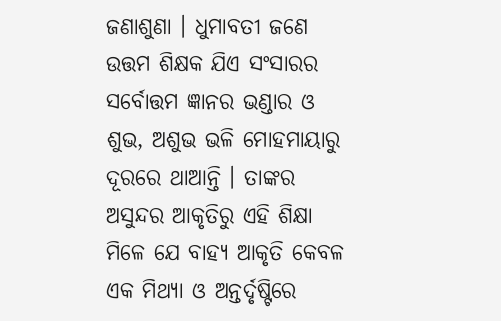ଜଣାଶୁଣା । ଧୁମାବତୀ ଜଣେ ଉତ୍ତମ ଶିକ୍ଷକ ଯିଏ ସଂସାରର ସର୍ବୋତ୍ତମ ଜ୍ଞାନର ଭଣ୍ଡାର ଓ ଶୁଭ, ଅଶୁଭ ଭଳି ମୋହମାୟାରୁ ଦୂରରେ ଥାଆନ୍ତି । ତାଙ୍କର ଅସୁନ୍ଦର ଆକୃତିରୁ ଏହି ଶିକ୍ଷା ମିଳେ ଯେ ବାହ୍ୟ ଆକୃତି କେବଳ ଏକ ମିଥ୍ୟା ଓ ଅନ୍ତର୍ଦୃଷ୍ଟିରେ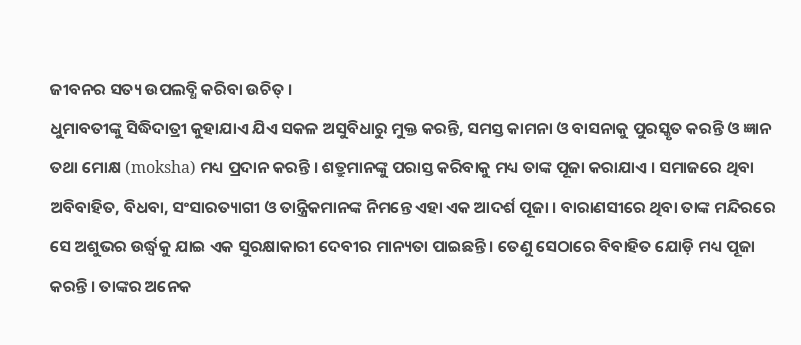ଜୀବନର ସତ୍ୟ ଉପଲବ୍ଧି କରିବା ଉଚିତ୍ ।
ଧୁମାବତୀଙ୍କୁ ସିଦ୍ଧିଦାତ୍ରୀ କୁହାଯାଏ ଯିଏ ସକଳ ଅସୁବିଧାରୁ ମୁକ୍ତ କରନ୍ତି, ସମସ୍ତ କାମନା ଓ ବାସନାକୁ ପୁରସ୍କୃତ କରନ୍ତି ଓ ଜ୍ଞାନ ତଥା ମୋକ୍ଷ (moksha) ମଧ୍ୟ ପ୍ରଦାନ କରନ୍ତି । ଶତ୍ରୁମାନଙ୍କୁ ପରାସ୍ତ କରିବାକୁ ମଧ୍ୟ ତାଙ୍କ ପୂଜା କରାଯାଏ । ସମାଜରେ ଥିବା ଅବିବାହିତ, ବିଧବା, ସଂସାରତ୍ୟାଗୀ ଓ ତାନ୍ତ୍ରିକମାନଙ୍କ ନିମନ୍ତେ ଏହା ଏକ ଆଦର୍ଶ ପୂଜା । ବାରାଣସୀରେ ଥିବା ତାଙ୍କ ମନ୍ଦିରରେ ସେ ଅଶୁଭର ଉର୍ଦ୍ଧ୍ୱକୁ ଯାଇ ଏକ ସୁରକ୍ଷାକାରୀ ଦେବୀର ମାନ୍ୟତା ପାଇଛନ୍ତି । ତେଣୁ ସେଠାରେ ବିବାହିତ ଯୋଡ଼ି ମଧ୍ୟ ପୂଜା କରନ୍ତି । ତାଙ୍କର ଅନେକ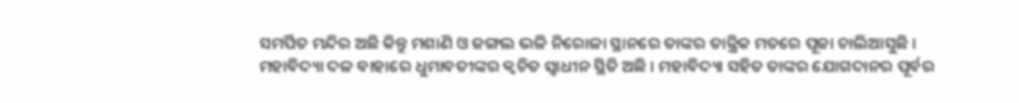ସମର୍ପିତ ମନ୍ଦିର ଅଛି କିନ୍ତୁ ମଶାଣି ଓ ଜଙ୍ଗଲ ଭଳି ନିରୋଳା ସ୍ଥାନରେ ତାଙ୍କର ତାନ୍ତ୍ରିକ ମତରେ ପୂଜା ଚାଲିଆସୁଛି ।
ମହାବିଦ୍ୟା ଦଳ ବାହାରେ ଧୁମାବତୀଙ୍କର କ୍ୱଚିତ ସ୍ୱାଧୀନ ସ୍ଥିତି ଅଛି । ମହାବିଦ୍ୟା ସହିତ ତାଙ୍କର ଯୋଗଦାନର ପୂର୍ବର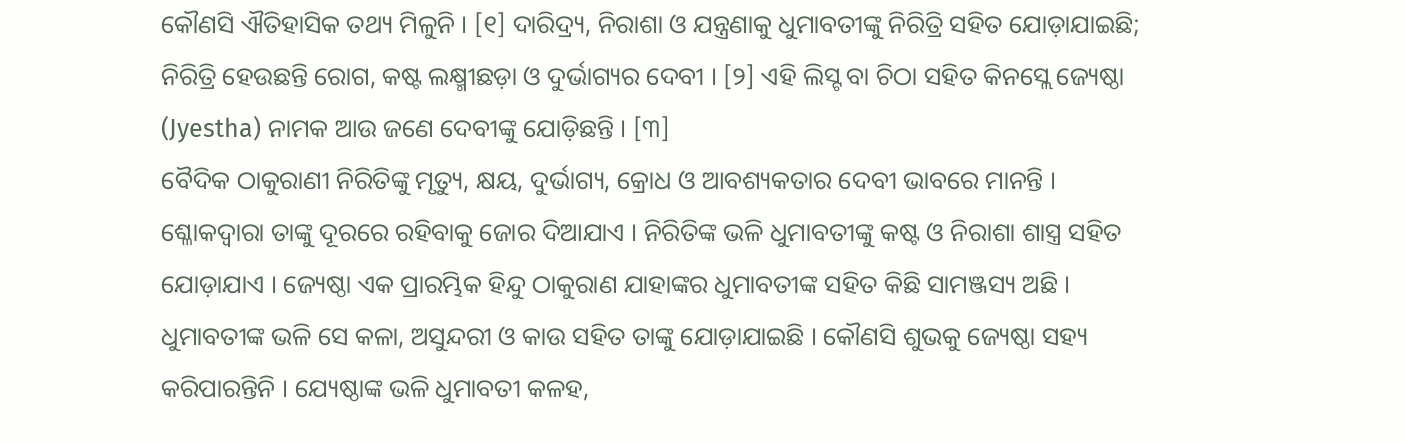କୌଣସି ଐତିହାସିକ ତଥ୍ୟ ମିଳୁନି । [୧] ଦାରିଦ୍ର୍ୟ, ନିରାଶା ଓ ଯନ୍ତ୍ରଣାକୁ ଧୁମାବତୀଙ୍କୁ ନିରିତ୍ରି ସହିତ ଯୋଡ଼ାଯାଇଛି; ନିରିତ୍ରି ହେଉଛନ୍ତି ରୋଗ, କଷ୍ଟ ଲକ୍ଷ୍ମୀଛଡ଼ା ଓ ଦୁର୍ଭାଗ୍ୟର ଦେବୀ । [୨] ଏହି ଲିସ୍ଟ ବା ଚିଠା ସହିତ କିନସ୍ଲେ ଜ୍ୟେଷ୍ଠା (Jyestha) ନାମକ ଆଉ ଜଣେ ଦେବୀଙ୍କୁ ଯୋଡ଼ିଛନ୍ତି । [୩]
ବୈଦିକ ଠାକୁରାଣୀ ନିରିତିଙ୍କୁ ମୃତ୍ୟୁ, କ୍ଷୟ, ଦୁର୍ଭାଗ୍ୟ, କ୍ରୋଧ ଓ ଆବଶ୍ୟକତାର ଦେବୀ ଭାବରେ ମାନନ୍ତି । ଶ୍ଳୋକଦ୍ୱାରା ତାଙ୍କୁ ଦୂରରେ ରହିବାକୁ ଜୋର ଦିଆଯାଏ । ନିରିତିଙ୍କ ଭଳି ଧୁମାବତୀଙ୍କୁ କଷ୍ଟ ଓ ନିରାଶା ଶାସ୍ତ୍ର ସହିତ ଯୋଡ଼ାଯାଏ । ଜ୍ୟେଷ୍ଠା ଏକ ପ୍ରାରମ୍ଭିକ ହିନ୍ଦୁ ଠାକୁରାଣ ଯାହାଙ୍କର ଧୁମାବତୀଙ୍କ ସହିତ କିଛି ସାମଞ୍ଜସ୍ୟ ଅଛି । ଧୁମାବତୀଙ୍କ ଭଳି ସେ କଳା, ଅସୁନ୍ଦରୀ ଓ କାଉ ସହିତ ତାଙ୍କୁ ଯୋଡ଼ାଯାଇଛି । କୌଣସି ଶୁଭକୁ ଜ୍ୟେଷ୍ଠା ସହ୍ୟ କରିପାରନ୍ତିନି । ଯ୍ୟେଷ୍ଠାଙ୍କ ଭଳି ଧୁମାବତୀ କଳହ,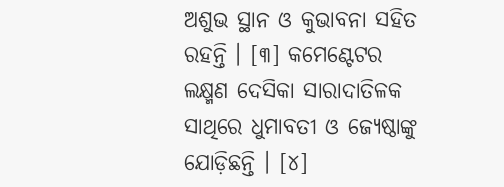ଅଶୁଭ ସ୍ଥାନ ଓ କୁଭାବନା ସହିତ ରହନ୍ତି । [୩] କମେଣ୍ଟେଟର ଲକ୍ଷ୍ମଣ ଦେସିକା ସାରାଦାତିଳକ ସାଥିରେ ଧୁମାବତୀ ଓ ଜ୍ୟେଷ୍ଠାଙ୍କୁ ଯୋଡ଼ିଛନ୍ତି । [୪]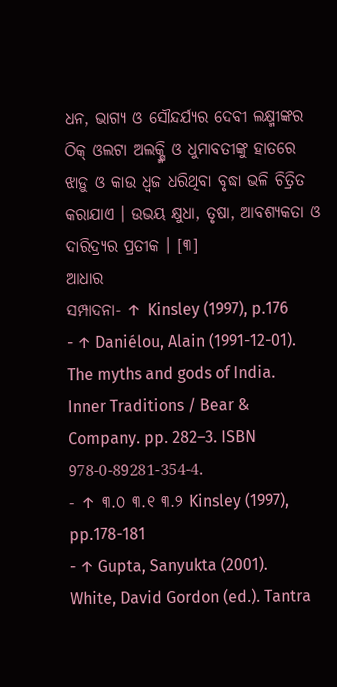ଧନ, ଭାଗ୍ୟ ଓ ସୌନ୍ଦର୍ଯ୍ୟର ଦେବୀ ଲକ୍ଷ୍ମୀଙ୍କର ଠିକ୍ ଓଲଟା ଅଲକ୍ଷ୍ମି ଓ ଧୁମାବତୀଙ୍କୁ ହାତରେ ଝାଡ଼ୁ ଓ କାଉ ଧ୍ୱଜ ଧରିଥିବା ବୃଦ୍ଧା ଭଳି ଚିତ୍ରିତ କରାଯାଏ । ଉଭୟ କ୍ଷୁଧା, ତୃଷା, ଆବଶ୍ୟକତା ଓ ଦାରିଦ୍ର୍ୟର ପ୍ରତୀକ । [୩]
ଆଧାର
ସମ୍ପାଦନା- ↑ Kinsley (1997), p.176
- ↑ Daniélou, Alain (1991-12-01). The myths and gods of India. Inner Traditions / Bear & Company. pp. 282–3. ISBN 978-0-89281-354-4.
- ↑ ୩.୦ ୩.୧ ୩.୨ Kinsley (1997), pp.178-181
- ↑ Gupta, Sanyukta (2001). White, David Gordon (ed.). Tantra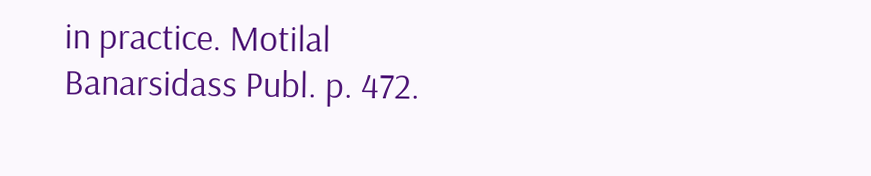in practice. Motilal Banarsidass Publ. p. 472.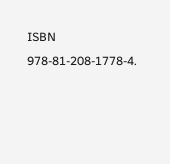ISBN 978-81-208-1778-4.